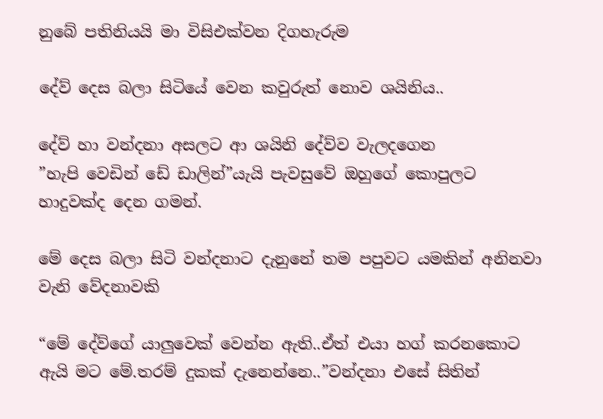නුබේ පතිනියයි මා විසිඑක්වන දිගහැරුම

දේව් දෙස බලා සිටියේ වෙන කවුරුත් නොව ශයිනිය..

දේව් හා වන්දනා අසලට ආ ශයිනි දේව්ව වැලදගෙන
”හැපි වෙඩින් ඩේ ඩාලින්”යැයි පැවසුවේ ඔහුගේ කොපුලට හාදුවක්ද දෙන ගමන්.

මේ දෙස බලා සිටි වන්දනාට දැනුනේ තම පපුවට යමකින් අනිනවා වැනි වේදනාවකි

“මේ දේව්ගේ යාලුවෙක් වෙන්න ඇති..ඒත් එයා හග් කරනකොට ඇයි මට මේ.තරම් දුකක් දැනෙන්නෙ..”වන්දනා එසේ සිතින්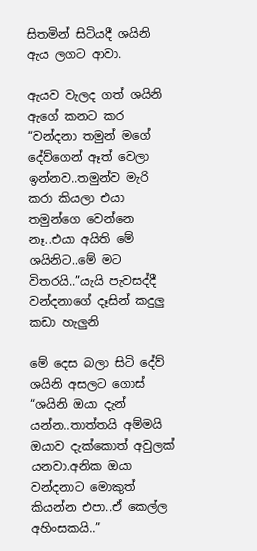සිතමින් සිටියදී ශයිනි ඇය ලගට ආවා.

ඇයව වැලද ගත් ශයිනි ඇගේ කනට කර
“වන්දනා තමුන් මගේ දේව්ගෙන් ඈත් වෙලා ඉන්නව..තමුන්ව මැරි කරා කියලා එයා තමුන්ගෙ වෙන්නෙ නෑ..එයා අයිති මේ ශයිනිට..මේ මට විතරයි..”යැයි පැවසද්දී වන්දනාගේ දෑසින් කදුලු කඩා හැලුනි

මේ දෙස බලා සිටි දේව් ශයිනි අසලට ගොස්
“ශයිනි ඔයා දැන් යන්න..තාත්තයි අම්මයි ඔයාව දැක්කොත් අවුලක් යනවා.අනික ඔයා වන්දනාට මොකුත් කියන්න එපා..ඒ කෙල්ල අහිංසකයි..”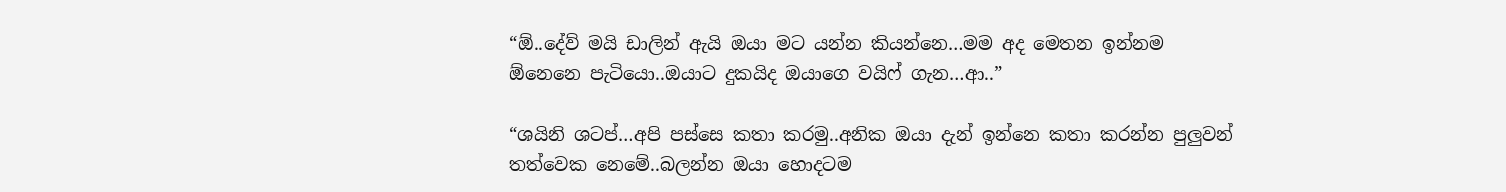“ඕ..දේව් මයි ඩාලින් ඇයි ඔයා මට යන්න කියන්නෙ…මම අද මෙතන ඉන්නම ඕනෙනෙ පැටියො..ඔයාට දුකයිද ඔයාගෙ වයිෆ් ගැන…ආ..”

“ශයිනි ශටප්…අපි පස්සෙ කතා කරමු..අනික ඔයා දැන් ඉන්නෙ කතා කරන්න පුලුවන් තත්වෙක නෙමේ..බලන්න ඔයා හොදටම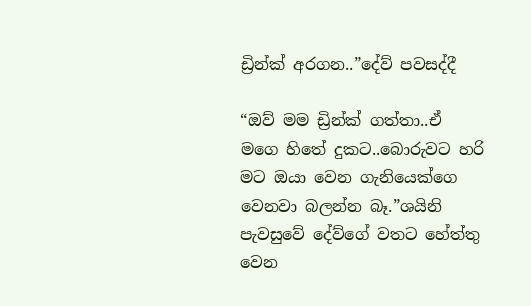ඩ්‍රින්ක් අරගන..”දේව් පවසද්දී

“ඔව් මම ඩ්‍රින්ක් ගත්තා..ඒ මගෙ හිතේ දුකට..බොරුවට හරි මට ඔයා වෙන ගැනියෙක්ගෙ වෙනවා බලන්න බෑ.”ශයිනි පැවසුවේ දේව්ගේ වතට හේත්තු වෙන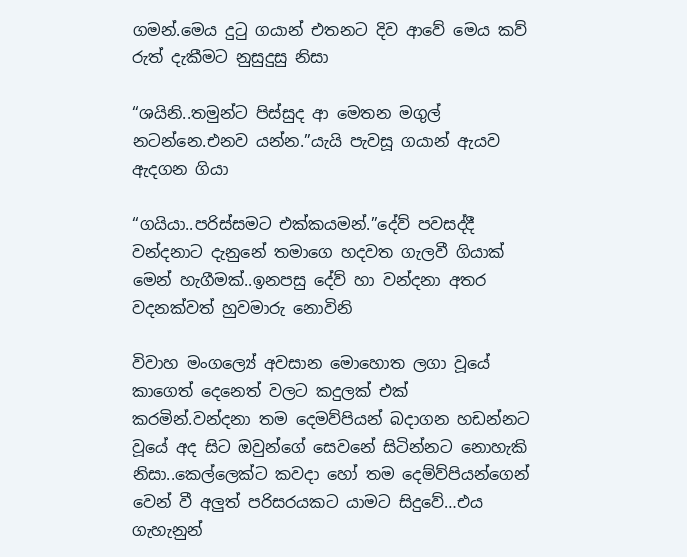ගමන්.මෙය දුටු ගයාන් එතනට දිව ආවේ මෙය කව්‍ රුත් දැකීමට නුසුදුසු නිසා

“ශයිනි..තමුන්ට පිස්සුද ආ මෙතන මගුල් නටන්නෙ.එනව යන්න.”යැයි පැවසූ ගයාන් ඇයව ඇදගන ගියා

“ගයියා..පරිස්සමට එක්කයමන්.”දේව් පවසද්දී වන්දනාට දැනුනේ තමාගෙ හදවත ගැලවී ගියාක් මෙන් හැගීමක්..ඉනපසු දේව් හා වන්දනා අතර වදනක්වත් හුවමාරු නොවිනි

විවාහ මංගල්‍යේ අවසාන මොහොත ලගා වූයේ කාගෙත් දෙනෙත් වලට කදුලක් එක් කරමින්.වන්දනා තම දෙමව්පියන් බදාගන හඩන්නට වූයේ අද සිට ඔවුන්ගේ සෙවනේ සිටින්නට නොහැකි නිසා..කෙල්ලෙක්ට කවදා හෝ තම දෙම්ව්පියන්ගෙන් වෙන් වී අලුත් පරිසරයකට යාමට සිදුවේ…එය ගැහැනුන්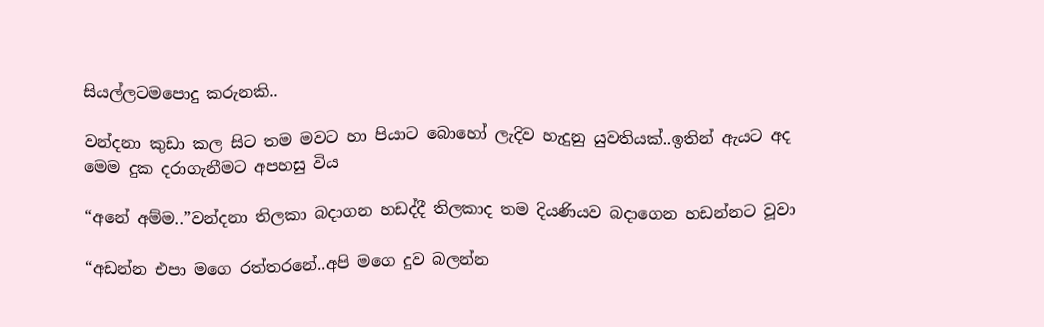සියල්ලටමපොදු කරුනකි..

වන්දනා කුඩා කල සිට තම මවට හා පියාට බොහෝ ලැදිව හැදුනු යුවතියක්..ඉතින් ඇයට අද මෙම දුක දරාගැනීමට අපහසු විය

“අනේ අම්ම..”වන්දනා තිලකා බදාගන හඩද්දී තිලකාද තම දියණියව බදාගෙන හඩන්නට වූවා

“අඩන්න එපා මගෙ රත්තරනේ..අපි මගෙ දුව බලන්න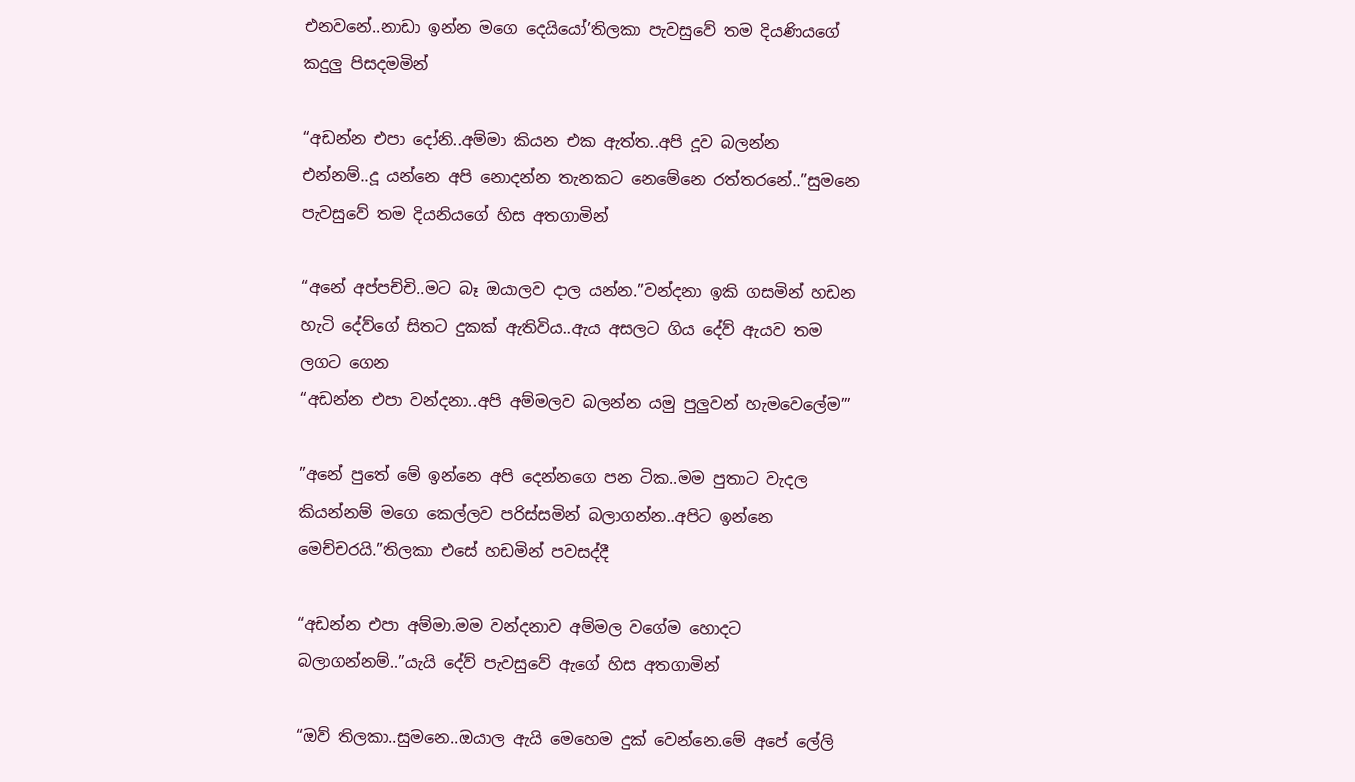එනවනේ..නාඩා ඉන්න මගෙ දෙයියෝ’තිලකා පැවසුවේ තම දියණියගේ කදුලු පිසදමමින්

“අඩන්න එපා දෝනි..අම්මා කියන එක ඇත්ත..අපි දූව බලන්න එන්නම්..දූ යන්නෙ අපි නොදන්න තැනකට නෙමේනෙ රත්තරනේ..”සුමනෙ පැවසුවේ තම දියනියගේ හිස අතගාමින්

“අනේ අප්පච්චි..මට බෑ ඔයාලව දාල යන්න.”වන්දනා ඉකි ගසමින් හඩන හැටි දේව්ගේ සිතට දුකක් ඇතිවිය..ඇය අසලට ගිය දේව් ඇයව තම ලගට ගෙන
“අඩන්න එපා වන්දනා..අපි අම්මලව බලන්න යමු පුලුවන් හැමවෙලේම”’

”අනේ පුතේ මේ ඉන්නෙ අපි දෙන්නගෙ පන ටික..මම පුතාට වැදල කියන්නම් මගෙ කෙල්ලව පරිස්සමින් බලාගන්න..අපිට ඉන්නෙ මෙච්චරයි.”තිලකා එසේ හඩමින් පවසද්දී

“අඩන්න එපා අම්මා.මම වන්දනාව අම්මල වගේම හොදට බලාගන්නම්..”යැයි දේව් පැවසුවේ ඇගේ හිස අතගාමින්

“ඔව් තිලකා..සුමනෙ..ඔයාල ඇයි මෙහෙම දුක් වෙන්නෙ.මේ අපේ ලේලි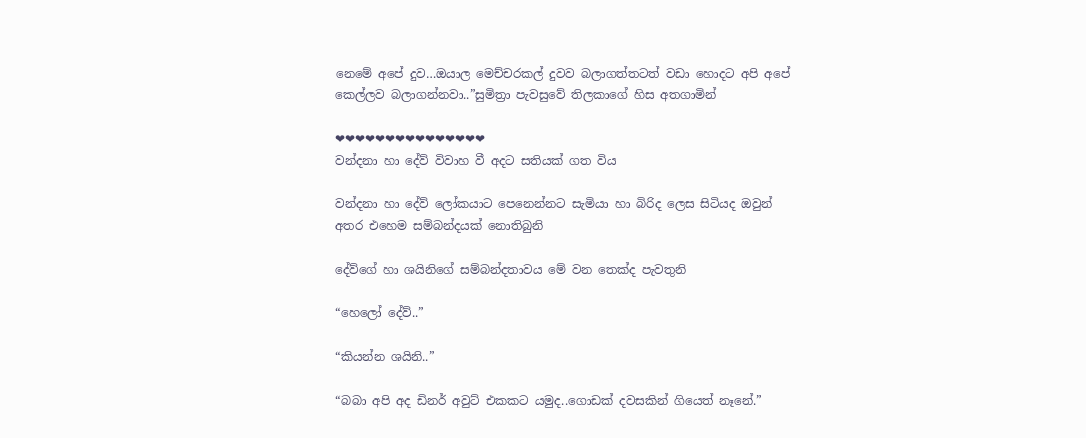නෙමේ අපේ දුව…ඔයාල මෙච්චරකල් දුවව බලාගත්තටත් වඩා හොදට අපි අපේ කෙල්ලව බලාගන්නවා..”සුමිත්‍රා පැවසුවේ තිලකාගේ හිස අතගාමින්

❤❤❤❤❤❤❤❤❤❤❤❤❤❤❤
වන්දනා හා දේව් විවාහ වී අදට සතියක් ගත විය

වන්දනා හා දේව් ලෝකයාට පෙනෙන්නට සැමියා හා බිරිද ලෙස සිටියද ඔවුන් අතර එහෙම සම්බන්දයක් නොතිබුනි

දේව්ගේ හා ශයිනිගේ සම්බන්දතාවය මේ වන තෙක්ද පැවතුනි

“හෙලෝ දේව්..”

“කියන්න ශයිනි..”

“බබා අපි අද ඩිනර් අවුට් එකකට යමුද..ගොඩක් දවසකින් ගියෙත් නෑනේ.”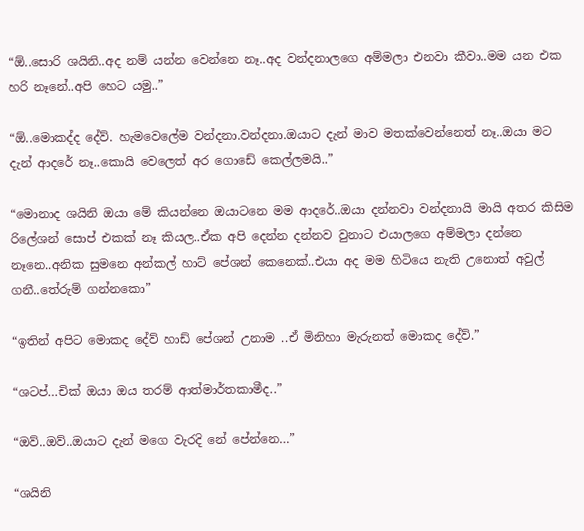“ඕ..සොරි ශයිනි..අද නම් යන්න වෙන්නෙ නෑ..අද වන්දනාලගෙ අම්මලා එනවා කීවා..මම යන එක හරි නෑනේ..අපි හෙට යමු..”

“ඕ..මොකද්ද දේව්. හැමවෙලේම වන්දනා.වන්දනා.ඔයාට දැන් මාව මතක්වෙන්නෙත් නෑ..ඔයා මට දැන් ආදරේ නෑ..කොයි වෙලෙත් අර ගොඩේ කෙල්ලමයි..”

“මොනාද ශයිනි ඔයා මේ කියන්නෙ ඔයාටනෙ මම ආදරේ..ඔයා දන්නවා වන්දනායි මායි අතර කිසිම රිලේශන් සොප් එකක් නෑ කියල..ඒක අපි දෙන්න දන්නව වුනාට එයාලගෙ අම්මලා දන්නෙ නෑනෙ..අනික සුමනෙ අන්කල් හාට් පේශන් කෙනෙක්..එයා අද මම හිටියෙ නැති උනොත් අවුල් ගනී..තේරුම් ගන්නකො”

“ඉතින් අපිට මොකද දේව් හාඩ් පේශන් උනාම ..ඒ මිනිහා මැරුනත් මොකද දේව්.”

“ශටප්…චික් ඔයා ඔය තරම් ආත්මාර්තකාමීද..”

“ඔව්..ඔව්..ඔයාට දැන් මගෙ වැරදි නේ පේන්නෙ…”

“ශයිනි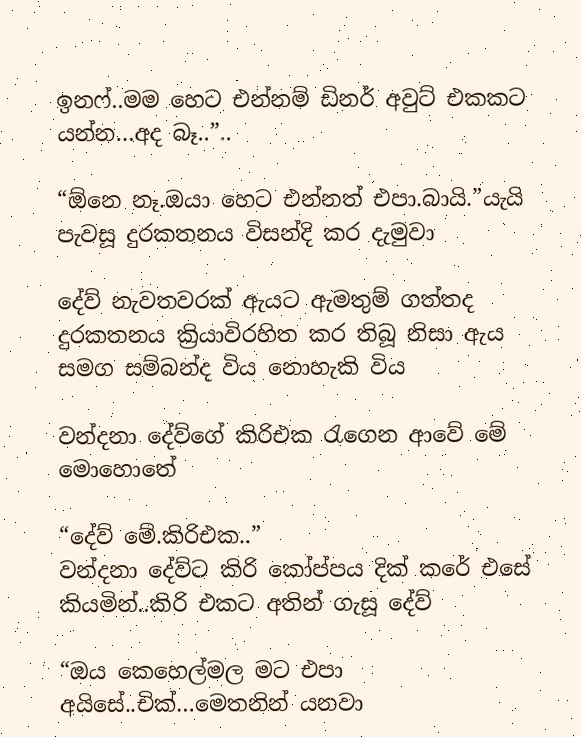ඉනෆ්..මම හෙට එන්නම් ඩිනර් අවුට් එකකට යන්න…අද බෑ..”..

“ඕනෙ නෑ.ඔයා හෙට එන්නත් එපා.බායි.”යැයි පැවසූ දුරකතනය විසන්දි කර දැමුවා

දේව් නැවතවරක් ඇයට ඇමතුම් ගත්තද දුරකතනය ක්‍රියාවිරහිත කර තිබූ නිසා ඇය සමග සම්බන්ද විය නොහැකි විය

වන්දනා දේව්ගේ කිරිඑක රැගෙන ආවේ මේ මොහොතේ

“දේව් මේ.කිරිඑක..”
වන්දනා දේව්ට කිරි කෝප්පය දික් කරේ එසේ කියමින්..කිරි එකට අතින් ගැසූ දේව්

“ඔය කෙහෙල්මල මට එපා අයිසේ..චික්…මෙතනින් යනවා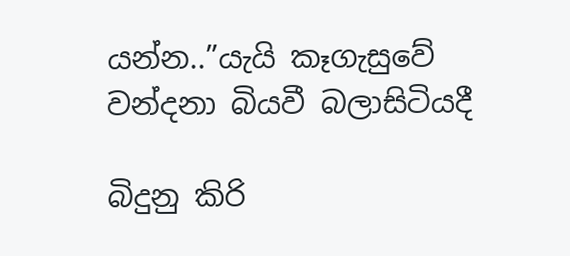යන්න..”යැයි කෑගැසුවේ වන්දනා බියවී බලාසිටියදී

බිදුනු කිරි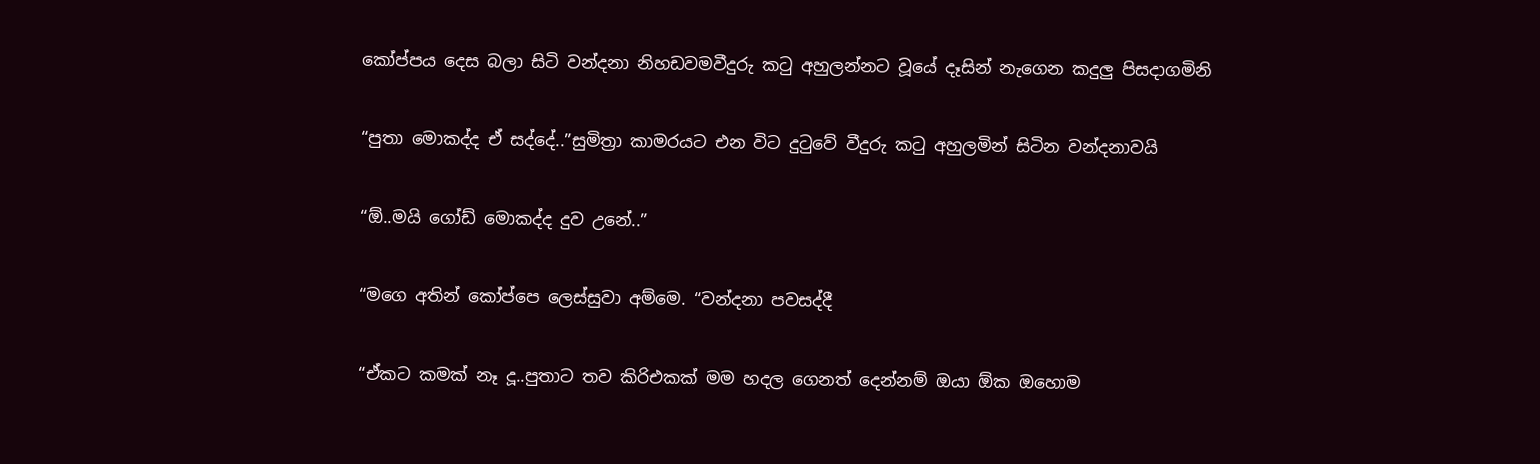කෝප්පය දෙස බලා සිටි වන්දනා නිහඩවමවීදුරු කටු අහුලන්නට වූයේ දෑසින් නැගෙන කදුලු පිසදාගමිනි

“පුතා මොකද්ද ඒ සද්දේ..”සුමිත්‍රා කාමරයට එන විට දුටුවේ වීදුරු කටු අහුලමින් සිටින වන්දනාවයි

“ඕ..මයි ගෝඩ් මොකද්ද දුව උනේ..”

“මගෙ අතින් කෝප්පෙ ලෙස්සුවා අම්මෙ. “වන්දනා පවසද්දී

“ඒකට කමක් නෑ දූ..පුතාට තව කිරිඑකක් මම හදල ගෙනත් දෙන්නම් ඔයා ඕක ඔහොම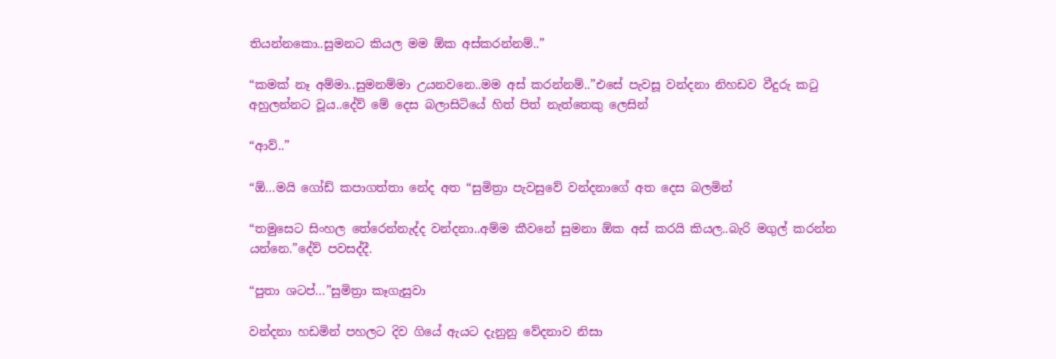තියන්නකො..සුමනට කියල මම ඕක අස්කරන්නම්..”

“කමක් නෑ අම්මා..සුමනම්මා උයනවනෙ..මම අස් කරන්නම්..”එසේ පැවසූ වන්දනා නිහඩව වීදුරු කටු අහුලන්නට වූය..දේව් මේ දෙස බලාසිටියේ හිත් පිත් නැත්තෙකු ලෙසින්

“ආව්..”

“ඕ…මයි ගෝඩ් කපාගත්තා නේද අත “සුමිත්‍රා පැවසුවේ වන්දනාගේ අත දෙස බලමින්

“තමුසෙට සිංහල තේරෙන්නැද්ද වන්දනා..අම්ම කීවනේ සුමනා ඕක අස් කරයි කියල..බැරි මගුල් කරන්න යන්නෙ.”දේව් පවසද්දී.

“පුතා ශටප්…”සුමිත්‍රා කෑගැසුවා

වන්දනා හඩමින් පහලට දිව ගියේ ඇයට දැනුනු වේදනාව නිසා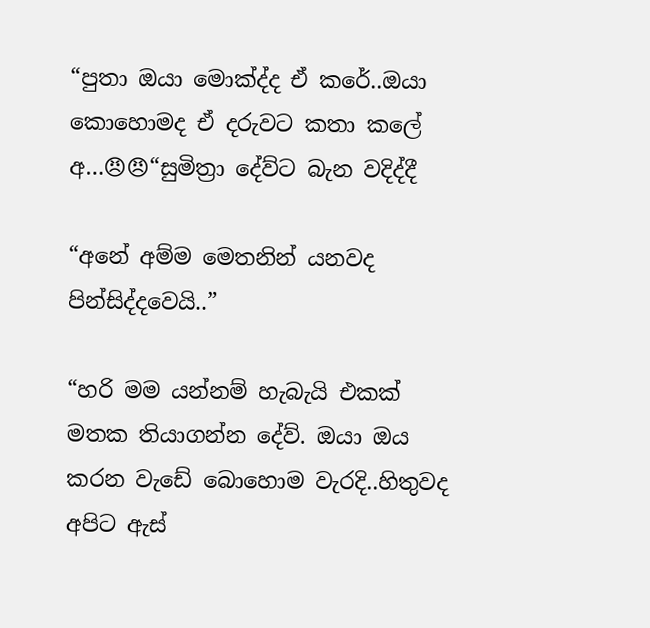“පුතා ඔයා මොක්ද්ද ඒ කරේ..ඔයා කොහොමද ඒ දරුවට කතා කලේ අ…😠😠“සුමිත්‍රා දේව්ට බැන වදිද්දී

“අනේ අම්ම මෙතනින් යනවද පින්සිද්දවෙයි..”

“හරි මම යන්නම් හැබැයි එකක් මතක තියාගන්න දේව්. ඔයා ඔය කරන වැඩේ බොහොම වැරදි..හිතුවද අපිට ඇස්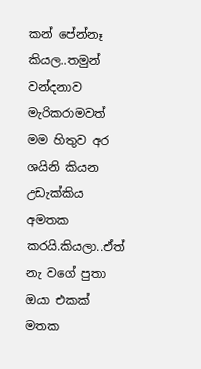කන් පේන්නෑ කියල..තමුන් වන්දනාව මැරිකරාමවත් මම හිතුව අර ශයිනි කියන උඩැක්කිය අමතක කරයි.කියලා..ඒත් නැ වගේ පුතා ඔයා එකක් මතක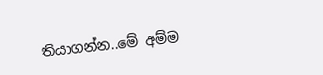තියාගන්න..මේ අම්ම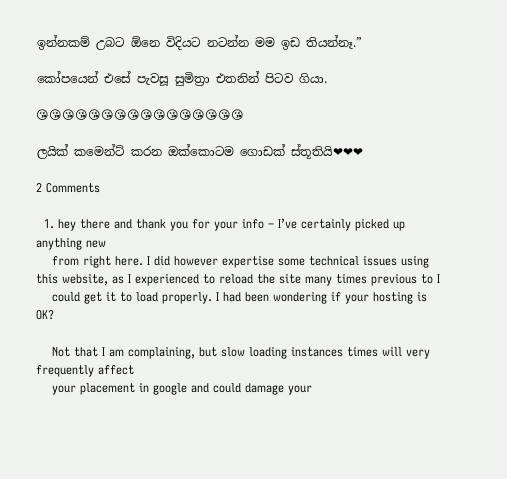ඉන්නකම් උබට ඕනෙ විදියට නටන්න මම ඉඩ තියන්නෑ.”

කෝපයෙන් එසේ පැවසූ සුමිත්‍රා එතනින් පිටව ගියා.

😘😘😘😘😘😘😘😘😘😘😘😘😘😘😘😘

ලයික් කමෙන්ට් කරන ඔක්කොටම ගොඩක් ස්තූතියි❤❤❤

2 Comments

  1. hey there and thank you for your info – I’ve certainly picked up anything new
    from right here. I did however expertise some technical issues using this website, as I experienced to reload the site many times previous to I
    could get it to load properly. I had been wondering if your hosting is OK?

    Not that I am complaining, but slow loading instances times will very frequently affect
    your placement in google and could damage your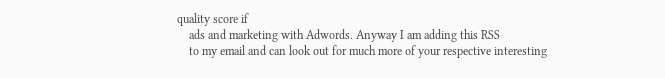quality score if
    ads and marketing with Adwords. Anyway I am adding this RSS
    to my email and can look out for much more of your respective interesting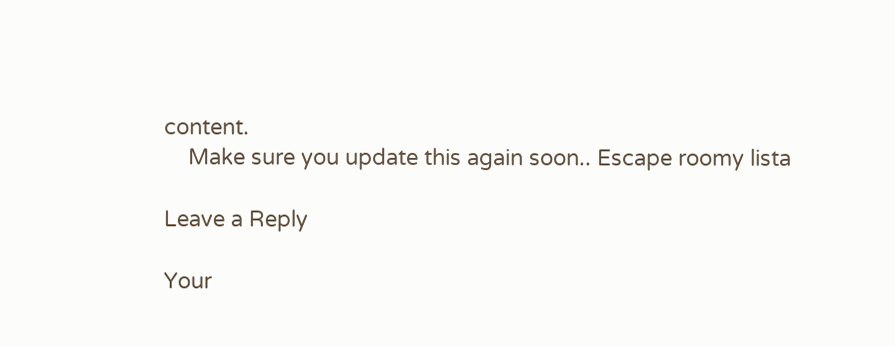content.
    Make sure you update this again soon.. Escape roomy lista

Leave a Reply

Your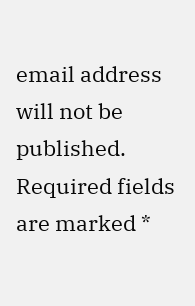email address will not be published. Required fields are marked *